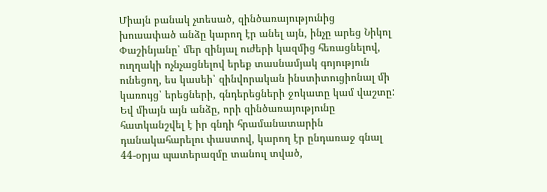Միայն բանակ չտեսած, զինծառայությունից խուսափած անձը կարող էր անել այն, ինչը արեց Նիկոլ Փաշինյանը՝ մեր զինյալ ուժերի կազմից հեռացնելով, ուղղակի ոչնչացնելով երեք տասնամյակ գոյություն ունեցող, ես կասեի՝ զինվորական ինստիտուցիոնալ մի կառույց՝ երեցների, գնդերեցների ջոկատը կամ վաշտը: Եվ միայն այն անձը, որի զինծառայությունը հատկանշվել է իր գնդի հրամանատարին դանակահարելու փաստով, կարող էր ընդառաջ գնալ 44-օրյա պատերազմը տանուլ տված,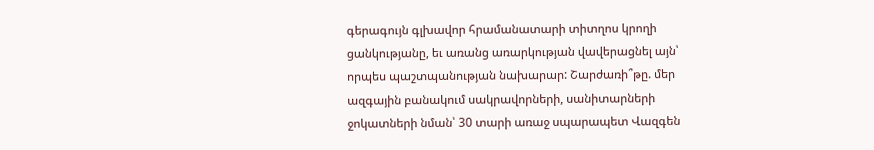գերագույն գլխավոր հրամանատարի տիտղոս կրողի ցանկությանը, եւ առանց առարկության վավերացնել այն՝ որպես պաշտպանության նախարար: Շարժառի՞թը. մեր ազգային բանակում սակրավորների, սանիտարների ջոկատների նման՝ 30 տարի առաջ սպարապետ Վազգեն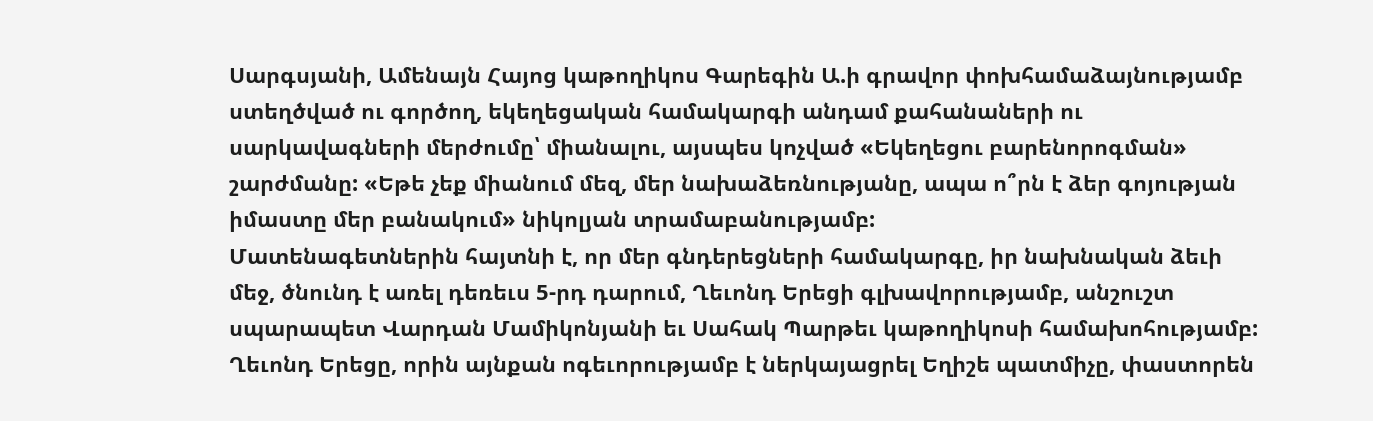Սարգսյանի, Ամենայն Հայոց կաթողիկոս Գարեգին Ա.ի գրավոր փոխհամաձայնությամբ ստեղծված ու գործող, եկեղեցական համակարգի անդամ քահանաների ու սարկավագների մերժումը՝ միանալու, այսպես կոչված «Եկեղեցու բարենորոգման» շարժմանը: «Եթե չեք միանում մեզ, մեր նախաձեռնությանը, ապա ո՞րն է ձեր գոյության իմաստը մեր բանակում» նիկոլյան տրամաբանությամբ:
Մատենագետներին հայտնի է, որ մեր գնդերեցների համակարգը, իր նախնական ձեւի մեջ, ծնունդ է առել դեռեւս 5-րդ դարում, Ղեւոնդ Երեցի գլխավորությամբ, անշուշտ սպարապետ Վարդան Մամիկոնյանի եւ Սահակ Պարթեւ կաթողիկոսի համախոհությամբ: Ղեւոնդ Երեցը, որին այնքան ոգեւորությամբ է ներկայացրել Եղիշե պատմիչը, փաստորեն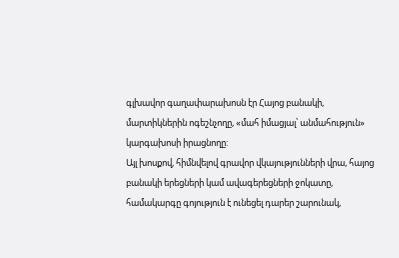գլխավոր գաղափարախոսն էր Հայոց բանակի, մարտիկներին ոգեշնչողը, «մահ իմացյալ՝ անմահություն» կարգախոսի իրացնողը:
Այլ խոսքով, հիմնվելով գրավոր վկայությունների վրա, հայոց բանակի երեցների կամ ավագերեցների ջոկատը, համակարգը գոյություն է ունեցել դարեր շարունակ,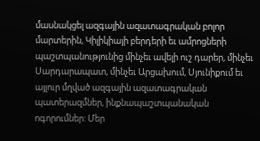մասնակցել ազգային ազատագրական բոլոր մարտերին, Կիլիկիայի բերդերի եւ ամրոցների պաշտպանությունից մինչեւ ավելի ուշ դարեր, մինչեւ Սարդարապատ, մինչեւ Արցախում, Սյունիքում եւ այլուր մղված ազգային ազատագրական պատերազմներ, ինքնապաշտպանական ոգորումներ: Մեր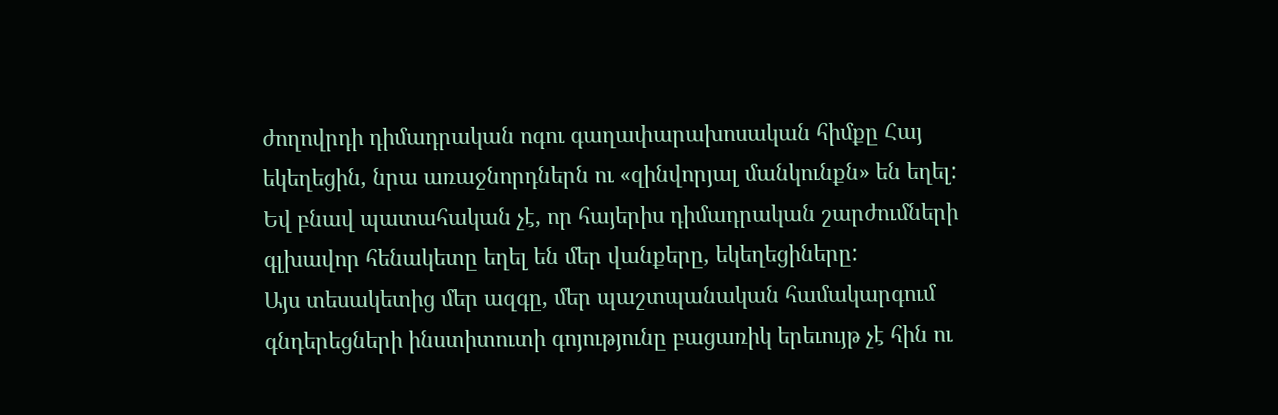ժողովրդի դիմադրական ոգու գաղափարախոսական հիմքը Հայ եկեղեցին, նրա առաջնորդներն ու «զինվորյալ մանկունքն» են եղել: Եվ բնավ պատահական չէ, որ հայերիս դիմադրական շարժումների գլխավոր հենակետը եղել են մեր վանքերը, եկեղեցիները:
Այս տեսակետից մեր ազգը, մեր պաշտպանական համակարգում գնդերեցների ինստիտուտի գոյությունը բացառիկ երեւույթ չէ հին ու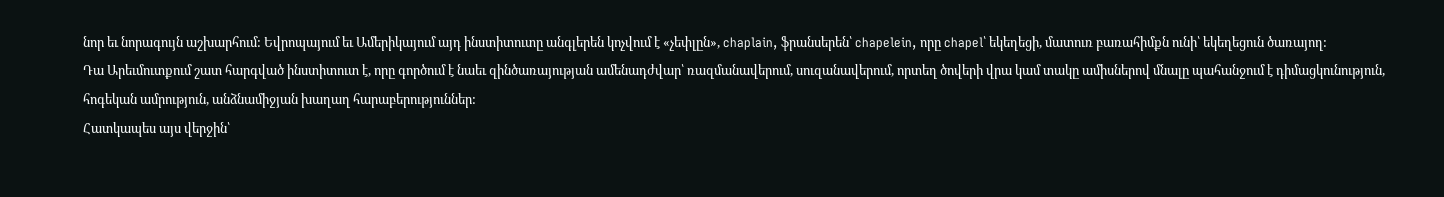նոր եւ նորագույն աշխարհում: Եվրոպայում եւ Ամերիկայում այդ ինստիտուտը անգլերեն կոչվում է «չեփլըն», chaplain, ֆրանսերեն՝ chapelein, որը chapel՝ եկեղեցի, մատուռ բառահիմքն ունի՝ եկեղեցուն ծառայող:
Դա Արեւմուտքում շատ հարգված ինստիտուտ է, որը գործում է նաեւ զինծառայության ամենադժվար՝ ռազմանավերում, սուզանավերում, որտեղ ծովերի վրա կամ տակը ամիսներով մնալը պահանջում է դիմացկունություն, հոգեկան ամրություն, անձնամիջյան խաղաղ հարաբերություններ:
Հատկապես այս վերջին՝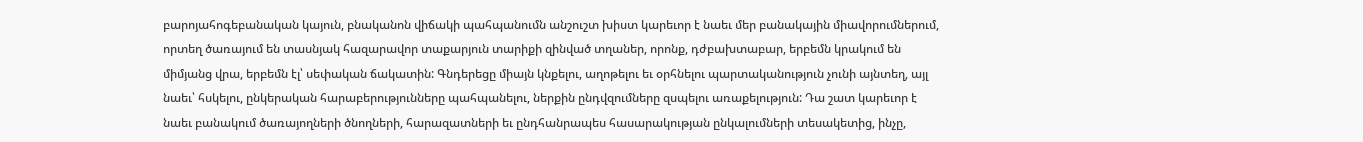բարոյահոգեբանական կայուն, բնականոն վիճակի պահպանումն անշուշտ խիստ կարեւոր է նաեւ մեր բանակային միավորումներում, որտեղ ծառայում են տասնյակ հազարավոր տաքարյուն տարիքի զինված տղաներ, որոնք, դժբախտաբար, երբեմն կրակում են միմյանց վրա, երբեմն էլ՝ սեփական ճակատին: Գնդերեցը միայն կնքելու, աղոթելու եւ օրհնելու պարտականություն չունի այնտեղ, այլ նաեւ՝ հսկելու, ընկերական հարաբերությունները պահպանելու, ներքին ընդվզումները զսպելու առաքելություն: Դա շատ կարեւոր է նաեւ բանակում ծառայողների ծնողների, հարազատների եւ ընդհանրապես հասարակության ընկալումների տեսակետից, ինչը,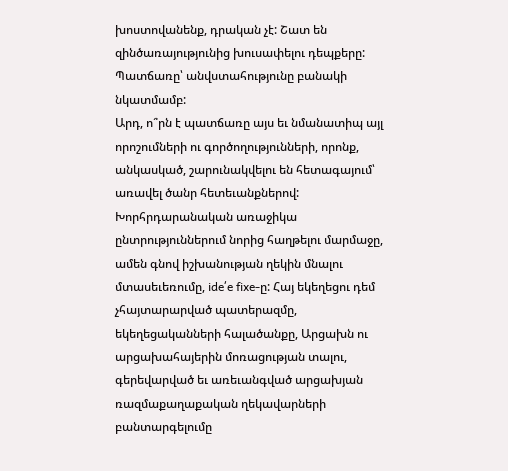խոստովանենք, դրական չէ: Շատ են զինծառայությունից խուսափելու դեպքերը: Պատճառը՝ անվստահությունը բանակի նկատմամբ:
Արդ, ո՞րն է պատճառը այս եւ նմանատիպ այլ որոշումների ու գործողությունների, որոնք, անկասկած, շարունակվելու են հետագայում՝ առավել ծանր հետեւանքներով:
Խորհրդարանական առաջիկա ընտրություններում նորից հաղթելու մարմաջը, ամեն գնով իշխանության ղեկին մնալու մտասեւեռումը, ide՛e fixe-ը: Հայ եկեղեցու դեմ չհայտարարված պատերազմը, եկեղեցականների հալածանքը, Արցախն ու արցախահայերին մոռացության տալու, գերեվարված եւ առեւանգված արցախյան ռազմաքաղաքական ղեկավարների բանտարգելումը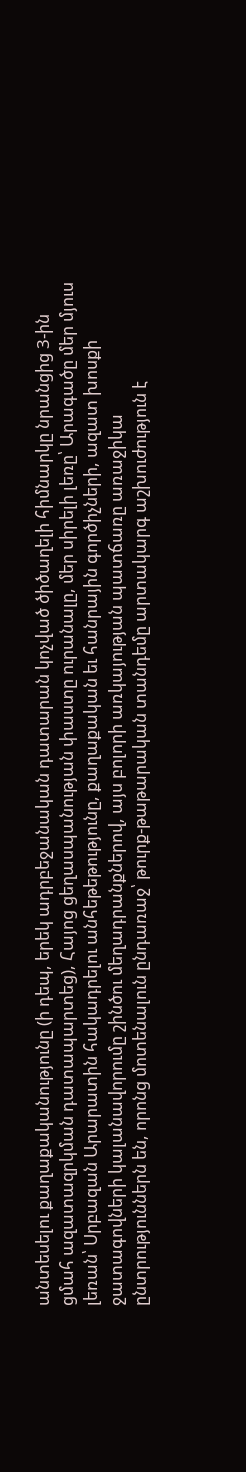անտեսելու քաղաքականությունը (ի դեպ, երեկ ադրբեջանական դատարան կոչված ծիծաղելի հիմնարկը նրանցից 3-ին ցմահ ազատազրկման դատապարտեց), Հայոց ցեղասպանության փաստը ուրանալը, մեր սիրելի լեռը՝ Արագածը մեր մյուս լեռան՝ Սրբազան Արարատին հակադրելու անհեթեթությունը, քաղաքական եւ հանրային գործիչների, ազատ խոսքի ջատագովների կալանավորումը շինծու մեղադրանքներով, այս բոլորի առկայության պատճառը առաջիկա ընտրություններն են, որոնց մոտենալուն ընդառաջ՝ թուրք-թաթարական տանդեմը արտակարգ աշխուժություն է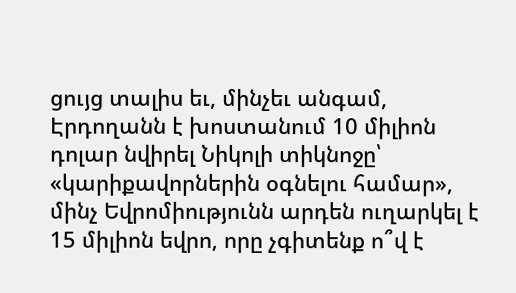ցույց տալիս եւ, մինչեւ անգամ, Էրդողանն է խոստանում 10 միլիոն դոլար նվիրել Նիկոլի տիկնոջը՝ «կարիքավորներին օգնելու համար», մինչ Եվրոմիությունն արդեն ուղարկել է 15 միլիոն եվրո, որը չգիտենք ո՞վ է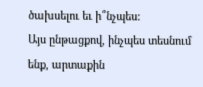ծախսելու եւ ի՞նչպես:
Այս ընթացքով, ինչպես տեսնում ենք, արտաքին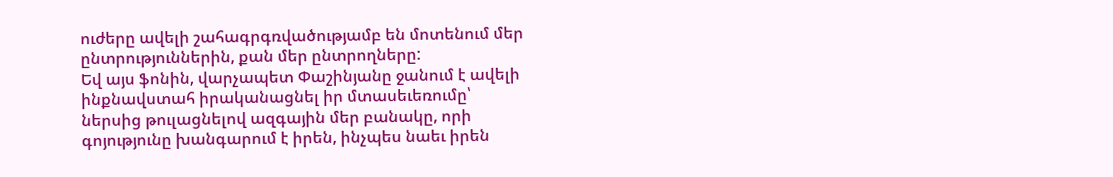ուժերը ավելի շահագրգռվածությամբ են մոտենում մեր ընտրություններին, քան մեր ընտրողները:
Եվ այս ֆոնին, վարչապետ Փաշինյանը ջանում է ավելի ինքնավստահ իրականացնել իր մտասեւեռումը՝ ներսից թուլացնելով ազգային մեր բանակը, որի գոյությունը խանգարում է իրեն, ինչպես նաեւ իրեն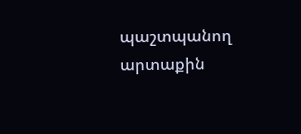պաշտպանող արտաքին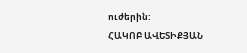ուժերին:
ՀԱԿՈԲ ԱՎԵՏԻՔՅԱՆ